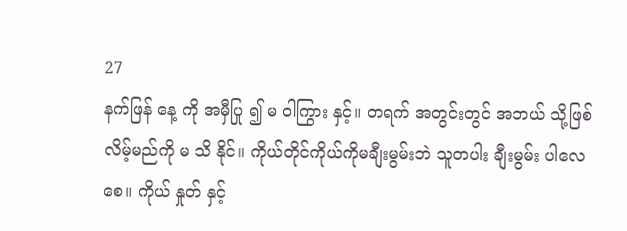27
နက်ဖြန် နေ့ ကို အမှီပြု ၍ မ ဝါကြွား နှင့်။ တရက် အတွင်းတွင် အဘယ် သို့ဖြစ်လိမ့်မည်ကို မ သိ နိုင်။ ကိုယ်တိုင်ကိုယ်ကိုမချီးမွမ်းဘဲ သူတပါး ချီးမွမ်း ပါလေစေ။ ကိုယ် နှုတ် နှင့်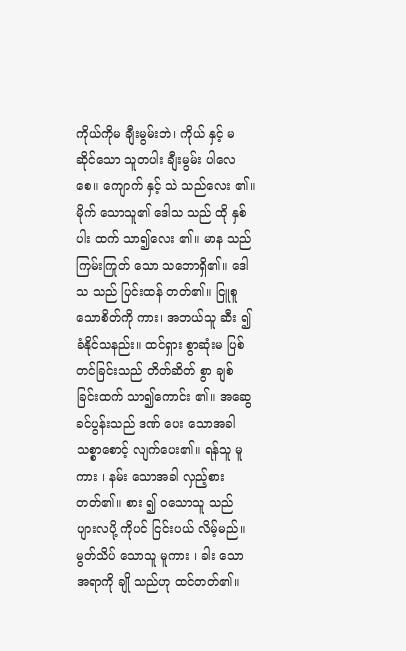ကိုယ်ကိုမ ချီးမွမ်းဘဲ၊ ကိုယ် နှင့် မ ဆိုင်သော သူတပါး ချီးမွမ်း ပါလေစေ။ ကျောက် နှင့် သဲ သည်လေး ၏။ မိုက် သောသူ၏ ဒေါသ သည် ထို နှစ်ပါး ထက် သာ၍လေး ၏။ မာန သည်ကြမ်းကြုတ် သော သဘောရှိ၏။ ဒေါသ သည် ပြင်းထန် တတ်၏။ ငြူစူ သောစိတ်ကို ကား၊ အဘယ်သူ ဆီး ၍ ခံနိုင်သနည်း။ ထင်ရှား စွာဆုံးမ ပြစ်တင်ခြင်းသည် တိတ်ဆိတ် စွာ ချစ် ခြင်းထက် သာ၍ကောင်း ၏။ အဆွေခင်ပွန်းသည် ဒဏ် ပေး သောအခါ သစ္စာစောင့် လျက်ပေး၏။ ရန်သူ မူကား ၊ နမ်း သောအခါ လှည့်စား တတ်၏။ စား ၍ ဝသောသူ သည် ပျားလပို့ ကိုပင် ငြင်းပယ် လိမ့်မည်။ မွတ်သိပ် သောသူ မူကား ၊ ခါး သောအရာကို ချို သည်ဟု ထင်တတ်၏။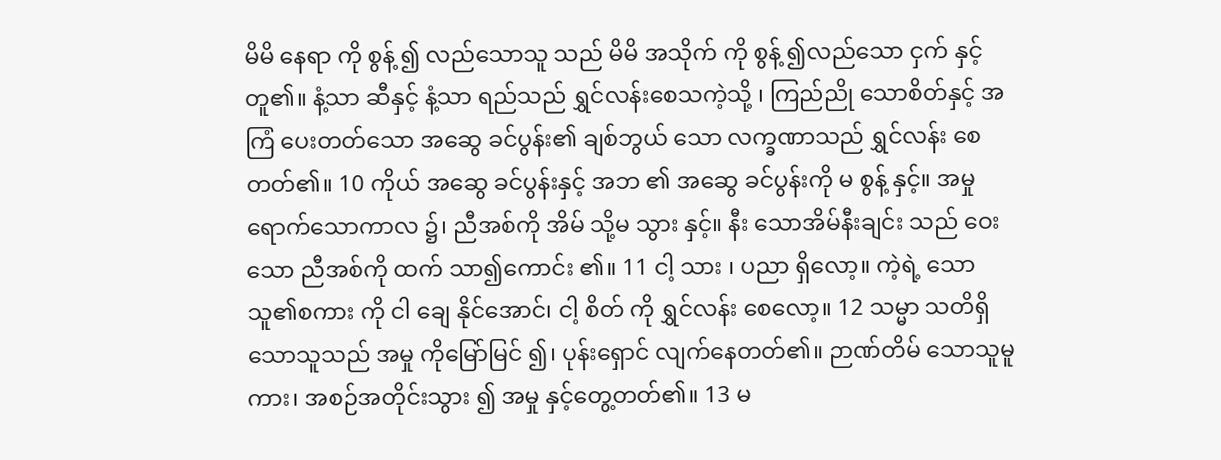မိမိ နေရာ ကို စွန့် ၍ လည်သောသူ သည် မိမိ အသိုက် ကို စွန့် ၍လည်သော ငှက် နှင့် တူ၏။ နံ့သာ ဆီနှင့် နံ့သာ ရည်သည် ရွှင်လန်းစေသကဲ့သို့ ၊ ကြည်ညို သောစိတ်နှင့် အကြံ ပေးတတ်သော အဆွေ ခင်ပွန်း၏ ချစ်ဘွယ် သော လက္ခဏာသည် ရွှင်လန်း စေ တတ်၏။ 10 ကိုယ် အဆွေ ခင်ပွန်းနှင့် အဘ ၏ အဆွေ ခင်ပွန်းကို မ စွန့် နှင့်။ အမှု ရောက်သောကာလ ၌၊ ညီအစ်ကို အိမ် သို့မ သွား နှင့်။ နီး သောအိမ်နီးချင်း သည် ဝေး သော ညီအစ်ကို ထက် သာ၍ကောင်း ၏။ 11 ငါ့ သား ၊ ပညာ ရှိလော့။ ကဲ့ရဲ့ သောသူ၏စကား ကို ငါ ချေ နိုင်အောင်၊ ငါ့ စိတ် ကို ရွှင်လန်း စေလော့။ 12 သမ္မာ သတိရှိသောသူသည် အမှု ကိုမြော်မြင် ၍၊ ပုန်းရှောင် လျက်နေတတ်၏။ ဉာဏ်တိမ် သောသူမူကား၊ အစဉ်အတိုင်းသွား ၍ အမှု နှင့်တွေ့တတ်၏။ 13 မ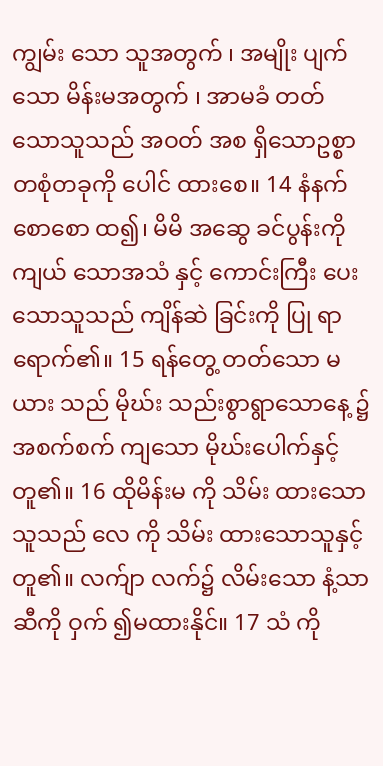ကျွမ်း သော သူအတွက် ၊ အမျိုး ပျက်သော မိန်းမအတွက် ၊ အာမခံ တတ်သောသူသည် အဝတ် အစ ရှိသောဥစ္စာတစုံတခုကို ပေါင် ထားစေ။ 14 နံနက် စောစော ထ၍၊ မိမိ အဆွေ ခင်ပွန်းကို ကျယ် သောအသံ နှင့် ကောင်းကြီး ပေးသောသူသည် ကျိန်ဆဲ ခြင်းကို ပြု ရာရောက်၏။ 15 ရန်တွေ့ တတ်သော မယား သည် မိုဃ်း သည်းစွာရွာသောနေ့ ၌ အစက်စက် ကျသော မိုဃ်းပေါက်နှင့် တူ၏။ 16 ထိုမိန်းမ ကို သိမ်း ထားသောသူသည် လေ ကို သိမ်း ထားသောသူနှင့်တူ၏။ လက်ျာ လက်၌ လိမ်းသော နံ့သာ ဆီကို ဝှက် ၍မထားနိုင်။ 17 သံ ကို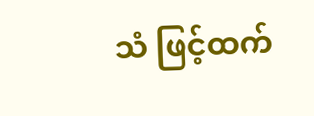သံ ဖြင့်ထက်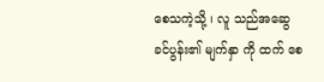စေသကဲ့သို့ ၊ လူ သည်အဆွေ ခင်ပွန်း၏ မျက်နှာ ကို ထက် စေ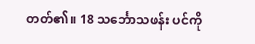တတ်၏။ 18 သင်္ဘောသဖန်း ပင်ကို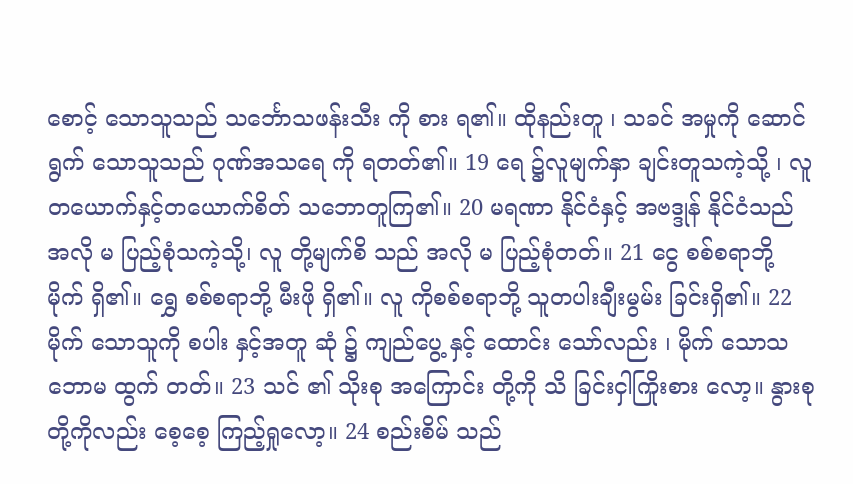စောင့် သောသူသည် သင်္ဘောသဖန်းသီး ကို စား ရ၏။ ထိုနည်းတူ ၊ သခင် အမှုကို ဆောင်ရွက် သောသူသည် ဂုဏ်အသရေ ကို ရတတ်၏။ 19 ရေ ၌လူမျက်နှာ ချင်းတူသကဲ့သို့ ၊ လူ တယောက်နှင့်တယောက်စိတ် သဘောတူကြ၏။ 20 မရဏာ နိုင်ငံနှင့် အဗဒ္ဒုန် နိုင်ငံသည် အလို မ ပြည့်စုံသကဲ့သို့၊ လူ တို့မျက်စိ သည် အလို မ ပြည့်စုံတတ်။ 21 ငွေ စစ်စရာဘို့ မိုက် ရှိ၏။ ရွှေ စစ်စရာဘို့ မီးဖို ရှိ၏။ လူ ကိုစစ်စရာဘို့ သူတပါးချီးမွမ်း ခြင်းရှိ၏။ 22 မိုက် သောသူကို စပါး နှင့်အတူ ဆုံ ၌ ကျည်ပွေ့ နှင့် ထောင်း သော်လည်း ၊ မိုက် သောသဘောမ ထွက် တတ်။ 23 သင် ၏ သိုးစု အကြောင်း တို့ကို သိ ခြင်းငှါကြိုးစား လော့။ နွားစု တို့ကိုလည်း စေ့စေ့ ကြည့်ရှုလော့။ 24 စည်းစိမ် သည်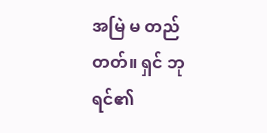အမြဲ မ တည်တတ်။ ရှင် ဘုရင်၏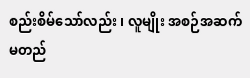စည်းစိမ်သော်လည်း ၊ လူမျိုး အစဉ်အဆက် မတည်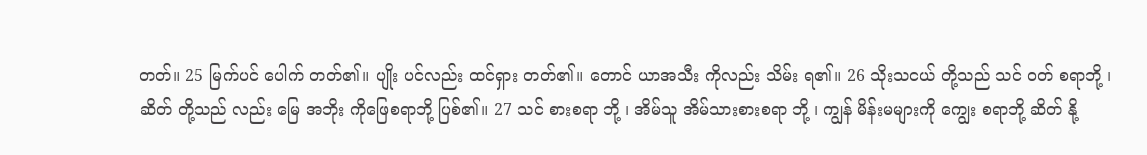တတ်။ 25 မြက်ပင် ပေါက် တတ်၏။ ပျိုး ပင်လည်း ထင်ရှား တတ်၏။ တောင် ယာအသီး ကိုလည်း သိမ်း ရ၏။ 26 သိုးသငယ် တို့သည် သင် ဝတ် စရာဘို့ ၊ ဆိတ် တို့သည် လည်း မြေ အဘိုး ကိုဖြေစရာဘို့ ပြစ်၏။ 27 သင် စားစရာ ဘို့ ၊ အိမ်သူ အိမ်သားစားစရာ ဘို့ ၊ ကျွန် မိန်းမများကို ကျွေး စရာဘို့ ဆိတ် နို့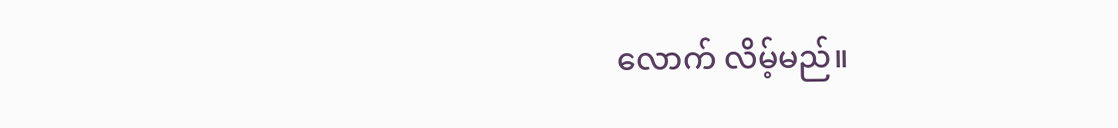လောက် လိမ့်မည်။